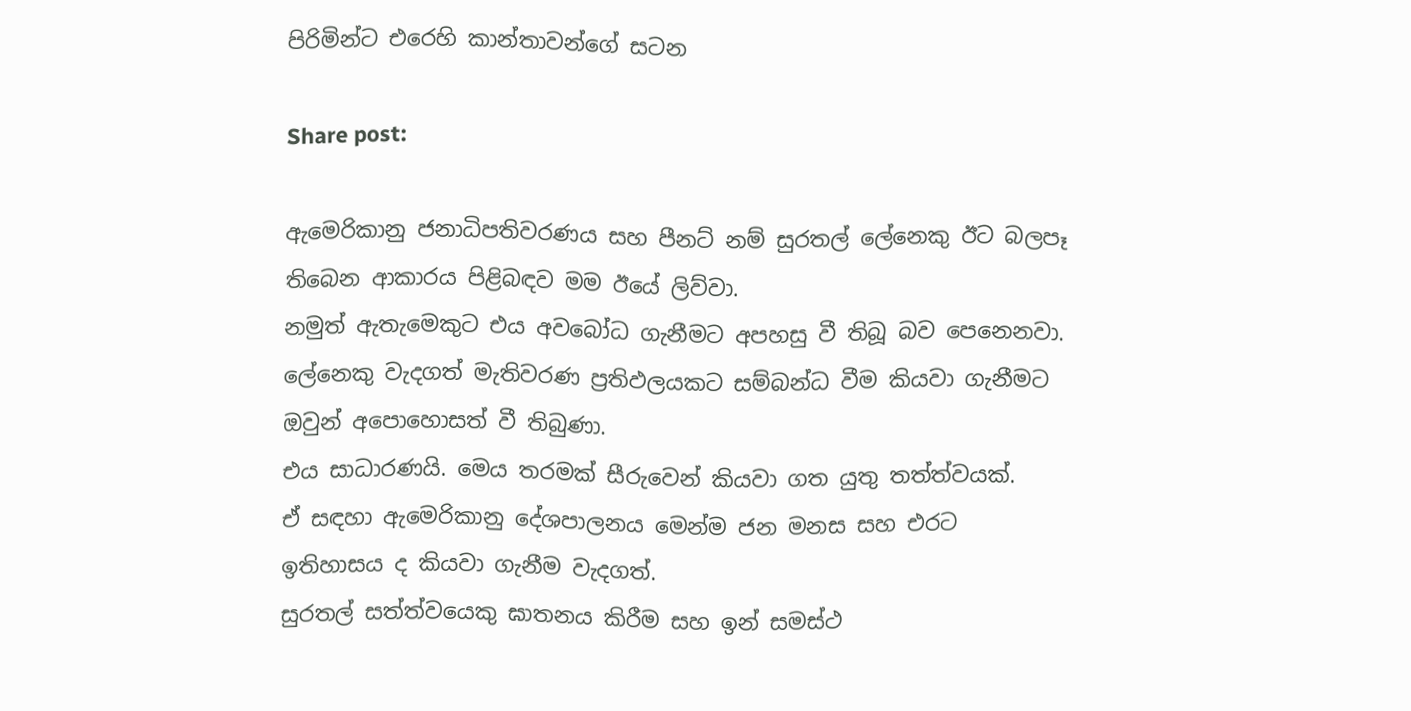පිරිමින්ට එරෙහි කාන්තාවන්ගේ සටන

Share post:

ඇමෙරිකානු ජනාධිපතිවරණය සහ පීනට් නම් සුරතල් ලේනෙකු ඊට බලපෑ තිබෙන ආකාරය පිළිබඳව මම ඊයේ ලිව්වා.
නමුත් ඇතැමෙකුට එය අවබෝධ ගැනීමට අපහසු වී තිබූ බව පෙනෙනවා. ලේනෙකු වැදගත් මැතිවරණ ප්‍රතිඵලයකට සම්බන්ධ වීම කියවා ගැනීමට ඔවුන් අපොහොසත් වී තිබුණා.
එය සාධාරණයි. මෙය තරමක් සීරුවෙන් කියවා ගත යුතු තත්ත්වයක්.
ඒ සඳහා ඇමෙරිකානු දේශපාලනය මෙන්ම ජන මනස සහ එරට ඉතිහාසය ද කියවා ගැනීම වැදගත්.
සුරතල් සත්ත්වයෙකු ඝාතනය කිරීම සහ ඉන් සමස්ථ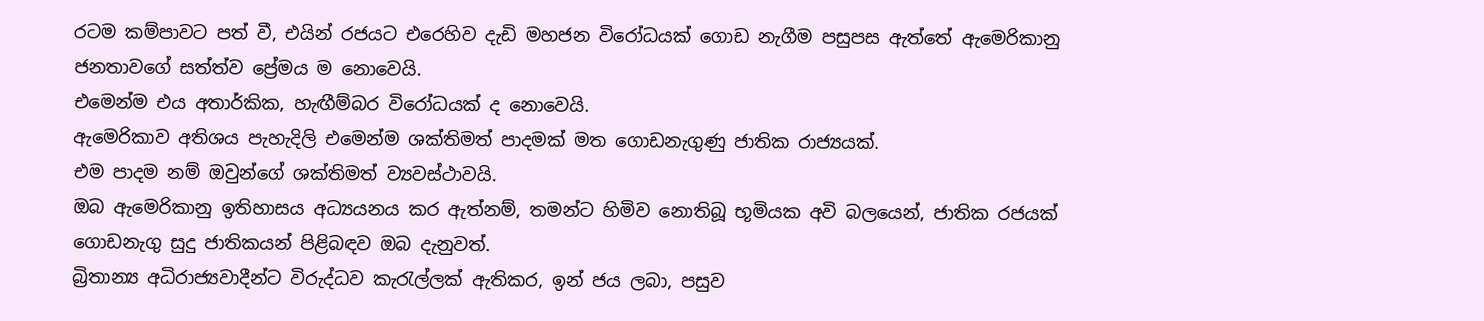රටම කම්පාවට පත් වී, එයින් රජයට එරෙහිව දැඩි මහජන විරෝධයක් ගොඩ නැගීම පසුපස ඇත්තේ ඇමෙරිකානු ජනතාවගේ සත්ත්ව ප්‍රේමය ම නොවෙයි.
එමෙන්ම එය අතාර්කික, හැඟීම්බර විරෝධයක් ද නොවෙයි.
ඇමෙරිකාව අතිශය පැහැදිලි එමෙන්ම ශක්තිමත් පාදමක් මත ගොඩනැගුණු ජාතික රාජ්‍යයක්.
එම පාදම නම් ඔවුන්ගේ ශක්තිමත් ව්‍යවස්ථාවයි.
ඔබ ඇමෙරිකානු ඉතිහාසය අධ්‍යයනය කර ඇත්නම්, තමන්ට හිමිව නොතිබූ භූමියක අවි බලයෙන්, ජාතික රජයක් ගොඩනැගු සුදු ජාතිකයන් පිළිබඳව ඔබ දැනුවත්.
බ්‍රිතාන්‍ය අධිරාජ්‍යවාදීන්ට විරුද්ධව කැරැල්ලක් ඇතිකර, ඉන් ජය ලබා, පසුව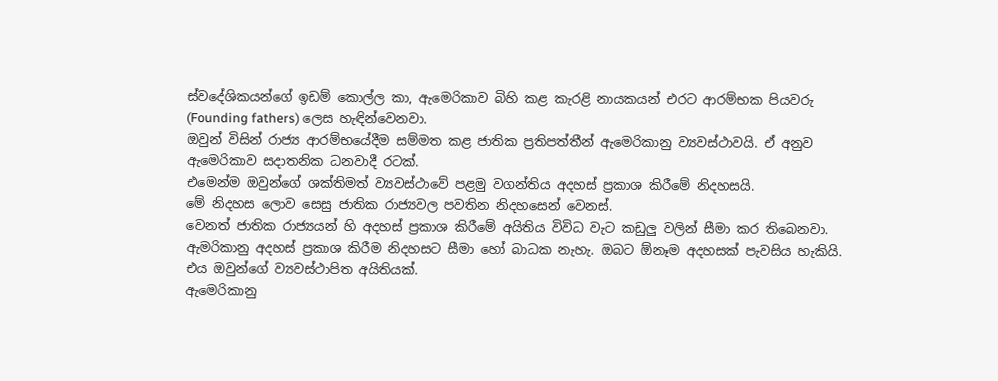ස්වදේශිකයන්ගේ ඉඩම් කොල්ල කා, ඇමෙරිකාව බිහි කළ කැරළි නායකයන් එරට ආරම්භක පියවරු (Founding fathers) ලෙස හැඳින්වෙනවා.
ඔවුන් විසින් රාජ්‍ය ආරම්භයේදීම සම්මත කළ ජාතික ප්‍රතිපත්තීන් ඇමෙරිකානු ව්‍යවස්ථාවයි. ඒ අනුව ඇමෙරිකාව සදාතනික ධනවාදී රටක්.
එමෙන්ම ඔවුන්ගේ ශක්තිමත් ව්‍යවස්ථාවේ පළමු වගන්තිය අදහස් ප්‍රකාශ කිරීමේ නිදහසයි.
මේ නිදහස ලොව සෙසු ජාතික රාජ්‍යවල පවතින නිදහසෙන් වෙනස්.
වෙනත් ජාතික රාජ්‍යයන් හි අදහස් ප්‍රකාශ කිරීමේ අයිතිය විවිධ වැට කඩුලු වලින් සීමා කර තිබෙනවා.
ඇමරිකානු අදහස් ප්‍රකාශ කිරීම නිදහසට සීමා හෝ බාධක නැහැ. ඔබට ඕනෑම අදහසක් පැවසිය හැකියි.
එය ඔවුන්ගේ ව්‍යවස්ථාපිත අයිතියක්.
ඇමෙරිකානු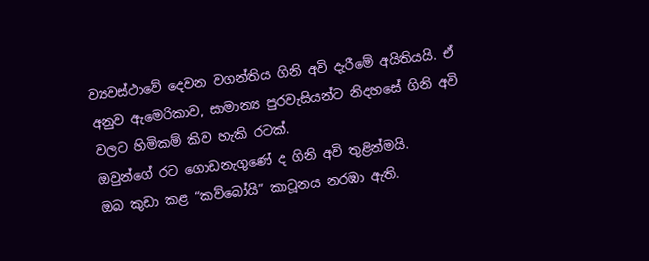ව්‍යවස්ථාවේ දෙවන වගන්තිය ගිනි අවි දැරීමේ අයිතියයි. ඒ අනුව ඇමෙරිකාව, සාමාන්‍ය පුරවැසියන්ට නිදහසේ ගිනි අවි වලට හිමිකම් කිව හැකි රටක්.
ඔවුන්ගේ රට ගොඩනැගුණේ ද ගිනි අවි තුළින්මයි.
ඔබ කුඩා කළ “කව්බෝයි” කාටූනය නරඹා ඇති.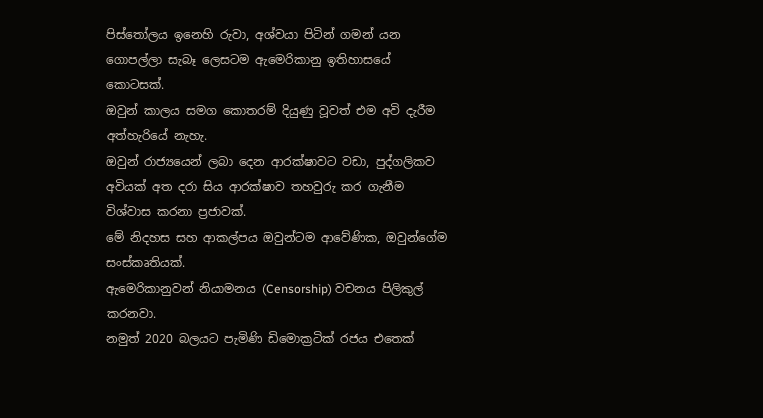පිස්තෝලය ඉනෙහි රුවා, අශ්වයා පිටින් ගමන් යන ගොපල්ලා සැබෑ ලෙසටම ඇමෙරිකානු ඉතිහාසයේ කොටසක්.
ඔවුන් කාලය සමග කොතරම් දියුණු වූවත් එම අවි දැරීම අත්හැරියේ නැහැ.
ඔවුන් රාජ්‍යයෙන් ලබා දෙන ආරක්ෂාවට වඩා, පුද්ගලිකව අවියක් අත දරා සිය ආරක්ෂාව තහවුරු කර ගැනීම විශ්වාස කරනා ප්‍රජාවක්.
මේ නිදහස සහ ආකල්පය ඔවුන්ටම ආවේණික, ඔවුන්ගේම සංස්කෘතියක්.
ඇමෙරිකානුවන් නියාමනය (Censorship) වචනය පිලිකුල් කරනවා.
නමුත් 2020 බලයට පැමිණි ඩිමොක්‍රටික් රජය එතෙක්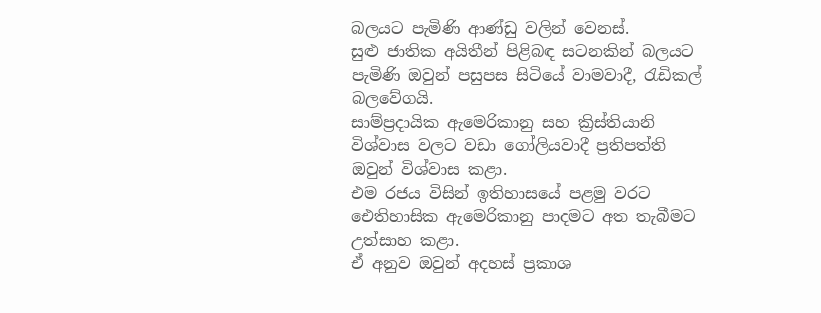බලයට පැමිණි ආණ්ඩු වලින් වෙනස්.
සුළු ජාතික අයිතීන් පිළිබඳ සටනකින් බලයට පැමිණි ඔවුන් පසුපස සිටියේ වාමවාදී, රැඩිකල් බලවේගයි.
සාම්ප්‍රදායික ඇමෙරිකානු සහ ක්‍රිස්තියානි විශ්වාස වලට වඩා ගෝලියවාදී ප්‍රතිපත්ති ඔවුන් විශ්වාස කළා.
එම රජය විසින් ඉතිහාසයේ පළමු වරට ඓතිහාසික ඇමෙරිකානු පාදමට අත තැබීමට උත්සාහ කළා.
ඒ අනුව ඔවුන් අදහස් ප්‍රකාශ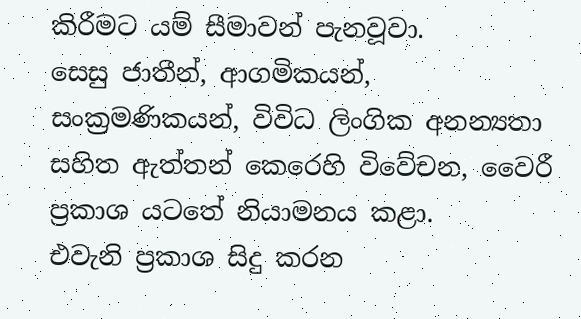කිරීමට යම් සීමාවන් පැනවූවා.
සෙසු ජාතීන්, ආගමිකයන්, සංක්‍රමණිකයන්, විවිධ ලිංගික අනන්‍යතා සහිත ඇත්තන් කෙරෙහි විවේචන, වෛරී ප්‍රකාශ යටතේ නියාමනය කළා.
එවැනි ප්‍රකාශ සිදු කරන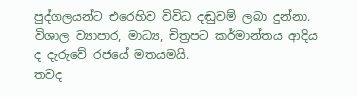පුද්ගලයන්ට එරෙහිව විවිධ දඬුවම් ලබා දුන්නා.
විශාල ව්‍යාපාර, මාධ්‍ය, චිත්‍රපට කර්මාන්තය ආදිය ද දැරුවේ රජයේ මතයමයි.
තවද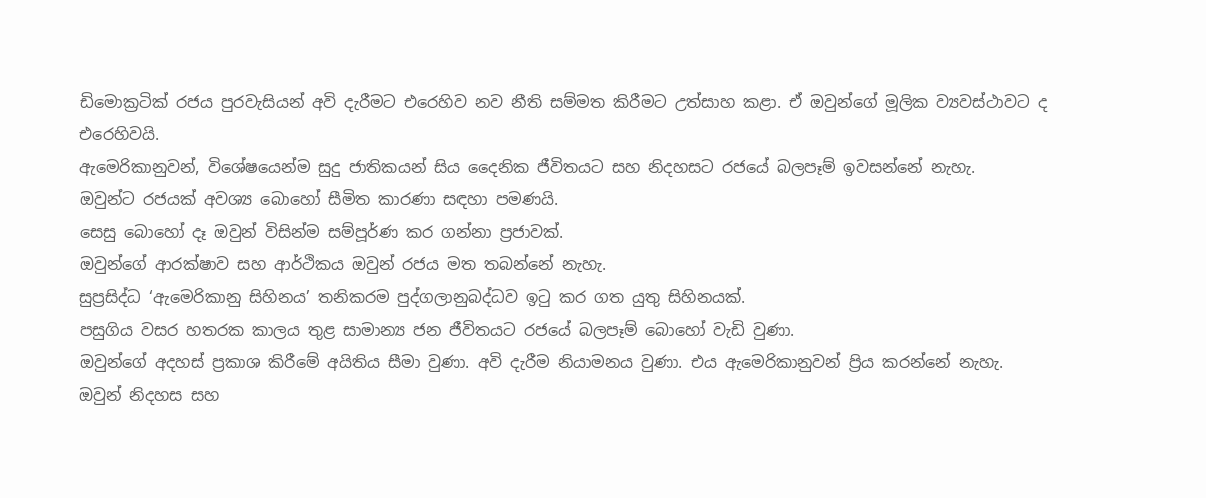ඩිමොක්‍රටික් රජය පුරවැසියන් අවි දැරීමට එරෙහිව නව නීති සම්මත කිරීමට උත්සාහ කළා. ඒ ඔවුන්ගේ මූලික ව්‍යවස්ථාවට ද එරෙහිවයි.
ඇමෙරිකානුවන්, විශේෂයෙන්ම සුදු ජාතිකයන් සිය දෛනික ජීවිතයට සහ නිදහසට රජයේ බලපෑම් ඉවසන්නේ නැහැ.
ඔවුන්ට රජයක් අවශ්‍ය බොහෝ සීමිත කාරණා සඳහා පමණයි.
සෙසු බොහෝ දෑ ඔවුන් විසින්ම සම්පූර්ණ කර ගන්නා ප්‍රජාවක්.
ඔවුන්ගේ ආරක්ෂාව සහ ආර්ථිකය ඔවුන් රජය මත තබන්නේ නැහැ.
සුප්‍රසිද්ධ ‘ඇමෙරිකානු සිහිනය’ තනිකරම පුද්ගලානුබද්ධව ඉටු කර ගත යුතු සිහිනයක්.
පසුගිය වසර හතරක කාලය තුළ සාමාන්‍ය ජන ජීවිතයට රජයේ බලපෑම් බොහෝ වැඩි වුණා.
ඔවුන්ගේ අදහස් ප්‍රකාශ කිරීමේ අයිතිය සීමා වුණා. අවි දැරීම නියාමනය වුණා. එය ඇමෙරිකානුවන් ප්‍රිය කරන්නේ නැහැ.
ඔවුන් නිදහස සහ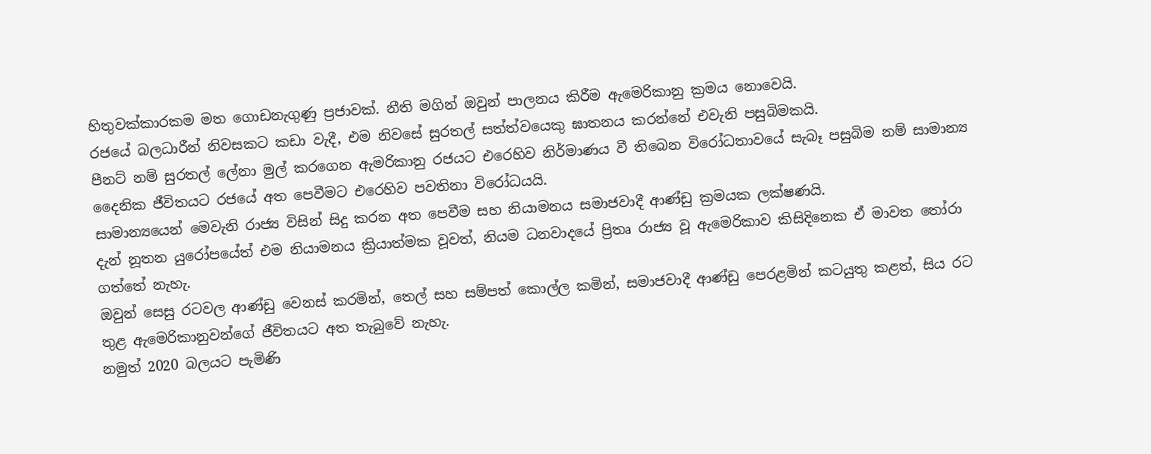හිතුවක්කාරකම මත ගොඩනැගුණු ප්‍රජාවක්. නීති මගින් ඔවුන් පාලනය කිරීම ඇමෙරිකානු ක්‍රමය නොවෙයි.
රජයේ බලධාරීන් නිවසකට කඩා වැදී, එම නිවසේ සුරතල් සත්ත්වයෙකු ඝාතනය කරන්නේ එවැනි පසුබිමකයි.
පීනට් නම් සුරතල් ලේනා මුල් කරගෙන ඇමරිකානු රජයට එරෙහිව නිර්මාණය වී තිබෙන විරෝධතාවයේ සැබෑ පසුබිම නම් සාමාන්‍ය දෛනික ජීවිතයට රජයේ අත පෙවීමට එරෙහිව පවතිනා විරෝධයයි.
සාමාන්‍යයෙන් මෙවැනි රාජ්‍ය විසින් සිදු කරන අත පෙවීම සහ නියාමනය සමාජවාදී ආණ්ඩු ක්‍රමයක ලක්ෂණයි.
දැන් නූතන යුරෝපයේත් එම නියාමනය ක්‍රියාත්මක වූවත්, නියම ධනවාදයේ ප්‍රිතෘ රාජ්‍ය වූ ඇමෙරිකාව කිසිදිනෙක ඒ මාවත තෝරා ගත්තේ නැහැ.
ඔවුන් සෙසු රටවල ආණ්ඩු වෙනස් කරමින්, තෙල් සහ සම්පත් කොල්ල කමින්, සමාජවාදී ආණ්ඩු පෙරළමින් කටයුතු කළත්, සිය රට තුළ ඇමෙරිකානුවන්ගේ ජීවිතයට අත තැබුවේ නැහැ.
නමුත් 2020 බලයට පැමිණි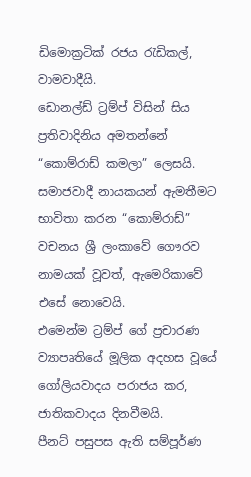ඩිමොක්‍රටික් රජය රැඩිකල්, වාමවාදීයි.
ඩොනල්ඩ් ට්‍රම්ප් විසින් සිය ප්‍රතිවාදිනිය අමතන්නේ “කොම්රාඩ් කමලා” ලෙසයි.
සමාජවාදී නායකයන් ඇමතීමට භාවිතා කරන “කොම්රාඩ්” වචනය ශ්‍රී ලංකාවේ ගෞරව නාමයක් වූවත්, ඇමෙරිකාවේ එසේ නොවෙයි.
එමෙන්ම ට්‍රම්ප් ගේ ප්‍රචාරණ ව්‍යාපෘතියේ මූලික අදහස වූයේ ගෝලියවාදය පරාජය කර, ජාතිකවාදය දිනවීමයි.
පීනට් පසුපස ඇති සම්පූර්ණ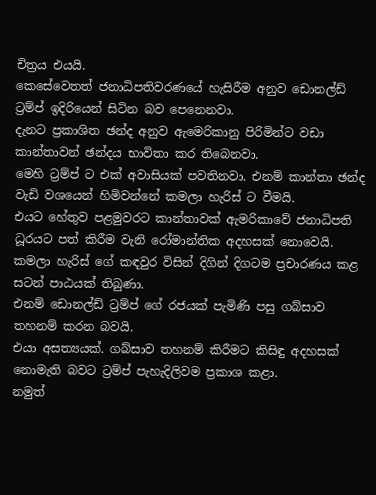චිත්‍රය එයයි.
කෙසේවෙතත් ජනාධිපතිවරණයේ හැසිරීම අනුව ඩොනල්ඩ් ට්‍රම්ප් ඉදිරියෙන් සිටින බව පෙනෙනවා.
දැනට ප්‍රකාශිත ඡන්ද අනුව ඇමෙරිකානු පිරිමින්ට වඩා කාන්තාවන් ඡන්දය භාවිතා කර තිබෙනවා.
මෙහි ට්‍රම්ප් ට එක් අවාසියක් පවතිනවා. එනම් කාන්තා ඡන්ද වැඩි වශයෙන් හිමිවන්නේ කමලා හැරිස් ට වීමයි.
එයට හේතුව පළමුවරට කාන්තාවක් ඇමරිකාවේ ජනාධිපති ධූරයට පත් කිරීම වැනි රෝමාන්තික අදහසක් නොවෙයි.
කමලා හැරිස් ගේ කඳවුර විසින් දිගින් දිගටම ප්‍රචාරණය කළ සටන් පාඨයක් තිබුණා.
එනම් ඩොනල්ඩ් ට්‍රම්ප් ගේ රජයක් පැමිණි පසු ගබ්සාව තහනම් කරන බවයි.
එයා අසත්‍යයක්. ගබ්සාව තහනම් කිරීමට කිසිඳු අදහසක් නොමැති බවට ට්‍රම්ප් පැහැදිලිවම ප්‍රකාශ කළා.
නමුත්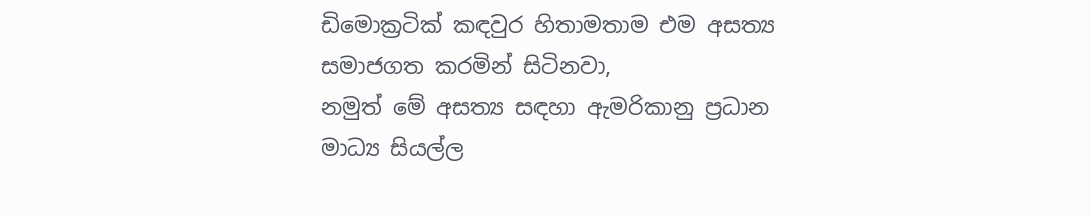ඩිමොක්‍රටික් කඳවුර හිතාමතාම එම අසත්‍ය සමාජගත කරමින් සිටිනවා,
නමුත් මේ අසත්‍ය සඳහා ඇමරිකානු ප්‍රධාන මාධ්‍ය සියල්ල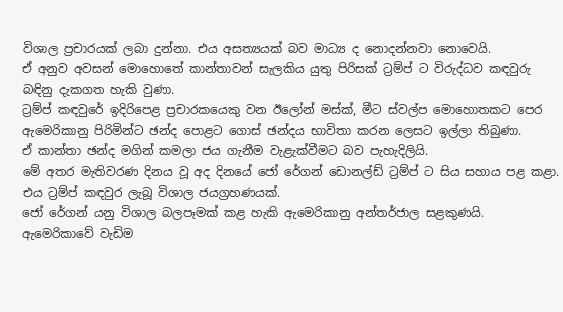විශාල ප්‍රචාරයක් ලබා දුන්නා. එය අසත්‍යයක් බව මාධ්‍ය ද නොදන්නවා නොවෙයි.
ඒ අනුව අවසන් මොහොතේ කාන්තාවන් සැලකිය යුතු පිරිසක් ට්‍රම්ප් ට විරුද්ධව කඳවුරු බඳිනු දැකගත හැකි වුණා.
ට්‍රම්ප් කඳවුරේ ඉදිරිපෙළ ප්‍රචාරකයෙකු වන ඊලෝන් මස්ක්, මීට ස්වල්ප මොහොතකට පෙර ඇමෙරිකානු පිරිමින්ට ඡන්ද පොළට ගොස් ඡන්දය භාවිතා කරන ලෙසට ඉල්ලා තිබුණා.
ඒ කාන්තා ඡන්ද මගින් කමලා ජය ගැනීම වැළැක්වීමට බව පැහැදිලියි.
මේ අතර මැතිවරණ දිනය වූ අද දිනයේ ජෝ රේගන් ඩොනල්ඩ් ට්‍රම්ප් ට සිය සහාය පළ කළා.
එය ට්‍රම්ප් කඳවුර ලැබූ විශාල ජයග්‍රහණයක්.
ජෝ රේගන් යනු විශාල බලපෑමක් කළ හැකි ඇමෙරිකානු අන්තර්ජාල සළකුණයි.
ඇමෙරිකාවේ වැඩිම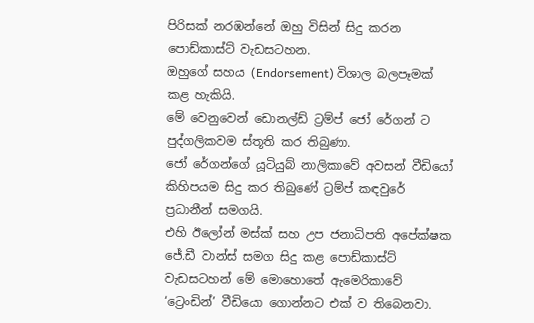පිරිසක් නරඹන්නේ ඔහු විසින් සිදු කරන පොඩ්කාස්ට් වැඩසටහන.
ඔහුගේ සහය (Endorsement) විශාල බලපෑමක් කළ හැකියි.
මේ වෙනුවෙන් ඩොනල්ඩ් ට්‍රම්ප් ජෝ රේගන් ට පුද්ගලිකවම ස්තූති කර තිබුණා.
ජෝ රේගන්ගේ යූටියුබ් නාලිකාවේ අවසන් වීඩියෝ කිහිපයම සිදු කර තිබුණේ ට්‍රම්ප් කඳවුරේ ප්‍රධානීන් සමගයි.
එහි ඊලෝන් මස්ක් සහ උප ජනාධිපති අපේක්ෂක ජේ.ඩී වාන්ස් සමග සිදු කළ පොඩ්කාස්ට් වැඩසටහන් මේ මොහොතේ ඇමෙරිකාවේ ‘ට්‍රෙංඩින්’ වීඩියො ගොන්නට එක් ව තිබෙනවා.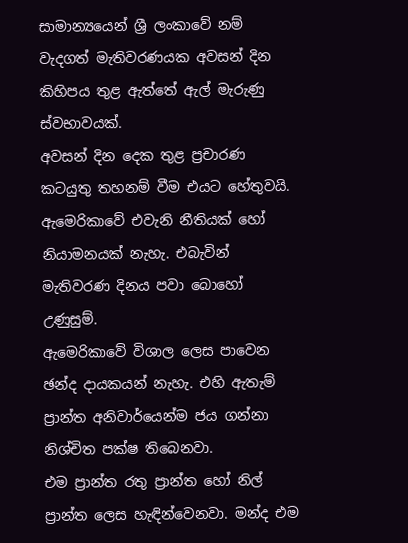සාමාන්‍යයෙන් ශ්‍රී ලංකාවේ නම් වැදගත් මැතිවරණයක අවසන් දින කිහිපය තුළ ඇත්තේ ඇල් මැරුණු ස්වභාවයක්.
අවසන් දින දෙක තුළ ප්‍රචාරණ කටයුතු තහනම් වීම එයට හේතුවයි.
ඇමෙරිකාවේ එවැනි නීතියක් හෝ නියාමනයක් නැහැ. එබැවින් මැතිවරණ දිනය පවා බොහෝ උණුසුම්.
ඇමෙරිකාවේ විශාල ලෙස පාවෙන ඡන්ද දායකයන් නැහැ. එහි ඇතැම් ප්‍රාන්ත අනිවාර්යෙන්ම ජය ගන්නා නිශ්චිත පක්ෂ තිබෙනවා.
එම ප්‍රාන්ත රතු ප්‍රාන්ත හෝ නිල් ප්‍රාන්ත ලෙස හැඳින්වෙනවා. මන්ද එම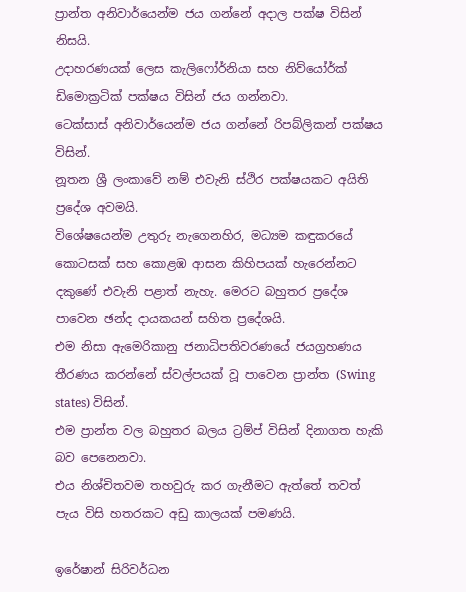ප්‍රාන්ත අනිවාර්යෙන්ම ජය ගන්නේ අදාල පක්ෂ විසින් නිසයි.
උදාහරණයක් ලෙස කැලිෆෝර්නියා සහ නිව්යෝර්ක් ඩිමොක්‍රටික් පක්ෂය විසින් ජය ගන්නවා.
ටෙක්සාස් අනිවාර්යෙන්ම ජය ගන්නේ රිපබ්ලිකන් පක්ෂය විසින්.
නූතන ශ්‍රී ලංකාවේ නම් එවැනි ස්ථිර පක්ෂයකට අයිති ප්‍රදේශ අවමයි.
විශේෂයෙන්ම උතුරු නැගෙනහිර, මධ්‍යම කඳුකරයේ කොටසක් සහ කොළඹ ආසන කිහිපයක් හැරෙන්නට දකුණේ එවැනි පළාත් නැහැ. මෙරට බහුතර ප්‍රදේශ පාවෙන ඡන්ද දායකයන් සහිත ප්‍රදේශයි.
එම නිසා ඇමෙරිකානු ජනාධිපතිවරණයේ ජයග්‍රහණය තීරණය කරන්නේ ස්වල්පයක් වූ පාවෙන ප්‍රාන්ත (Swing states) විසින්.
එම ප්‍රාන්ත වල බහුතර බලය ට්‍රම්ප් විසින් දිනාගත හැකි බව පෙනෙනවා.
එය නිශ්චිතවම තහවුරු කර ගැනීමට ඇත්තේ තවත් පැය විසි හතරකට අඩු කාලයක් පමණයි.

ඉරේෂාන් සිරිවර්ධන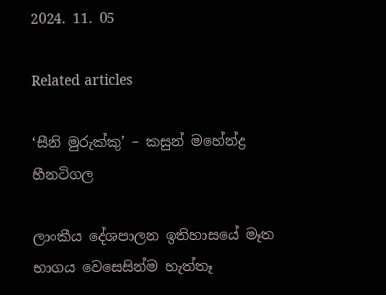2024. 11. 05

Related articles

‘සීනි මුරුක්කු’ – කසුන් මහේන්ද්‍ර හීනටිගල

ලාංකීය දේශපාලන ඉතිහාසයේ මෑත භාගය වෙසෙසින්ම හැත්තෑ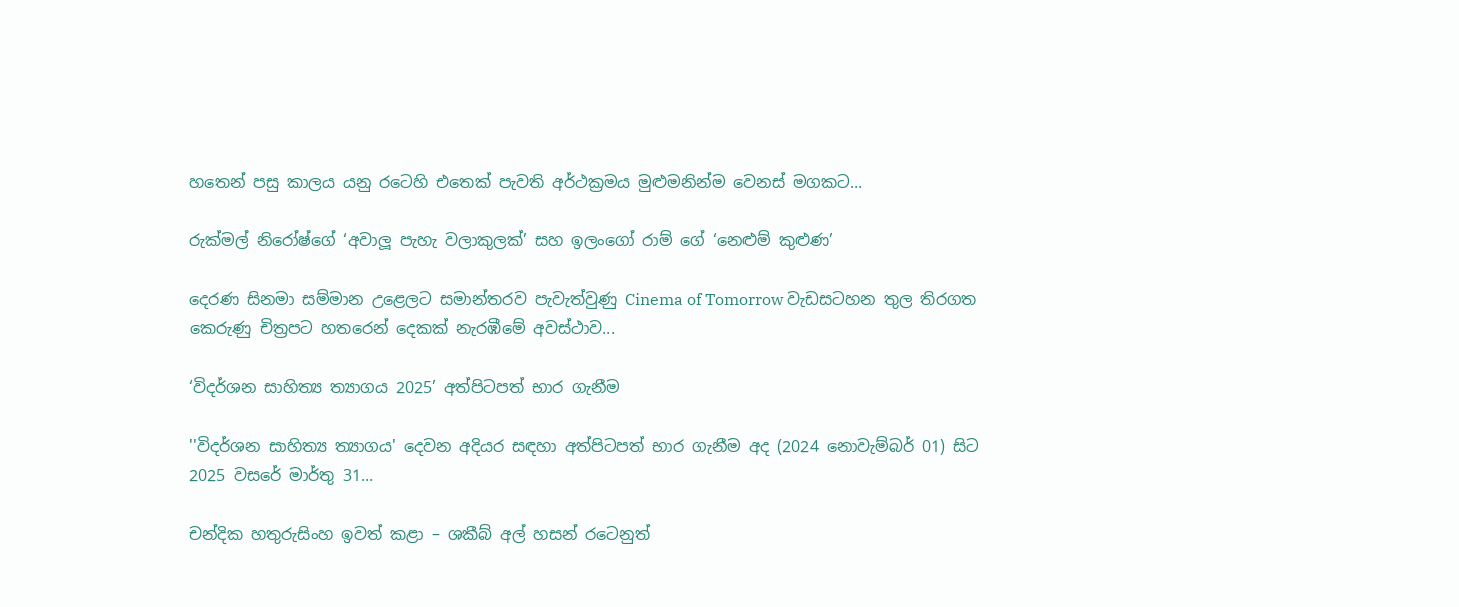හතෙන් පසු කාලය යනු රටෙහි එතෙක් පැවති අර්ථක්‍රමය මුළුමනින්ම වෙනස් මගකට...

රුක්මල් නිරෝෂ්ගේ ‘අවාලූ පැහැ වලාකුලක්’ සහ ඉලංගෝ රාම් ගේ ‘නෙළුම් කුළුණ’

දෙරණ සිනමා සම්මාන උළෙලට සමාන්තරව පැවැත්වුණු Cinema of Tomorrow වැඩසටහන තුල තිරගත කෙරුණු චිත්‍රපට හතරෙන් දෙකක් නැරඹීමේ අවස්ථාව...

‘විදර්ශන සාහිත්‍ය ත්‍යාගය 2025’ අත්පිටපත් භාර ගැනීම

''විදර්ශන සාහිත්‍ය ත්‍යාගය' දෙවන අදියර සඳහා අත්පිටපත් භාර ගැනීම අද (2024 නොවැම්බර් 01) සිට 2025 වසරේ මාර්තු 31...

චන්දික හතුරුසිංහ ඉවත් කළා – ශකීබ් අල් හසන් රටෙනුත්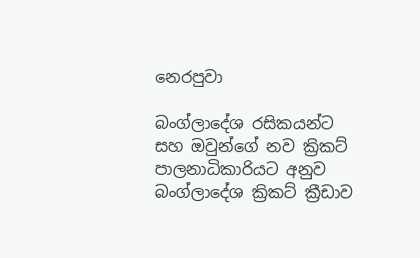නෙරපුවා

බංග්ලාදේශ රසිකයන්ට සහ ඔවුන්ගේ නව ක්‍රිකට් පාලනාධිකාරියට අනුව බංග්ලාදේශ ක්‍රිකට් ක්‍රීඩාව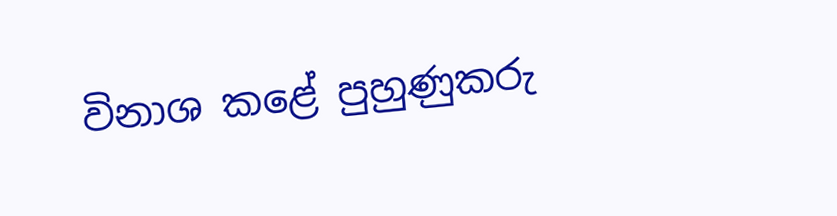විනාශ කළේ පුහුණුකරු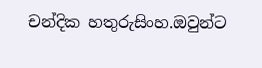චන්දික හතුරුසිංහ.ඔවුන්ට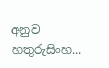අනුව හතුරුසිංහ...